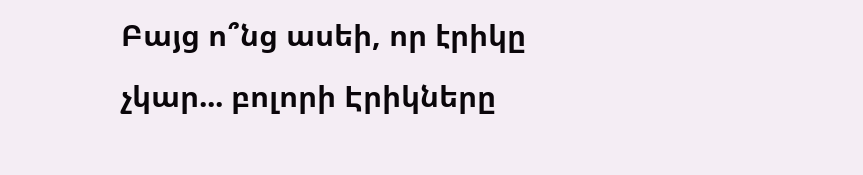Բայց ո՞նց ասեի, որ էրիկը չկար... բոլորի Էրիկները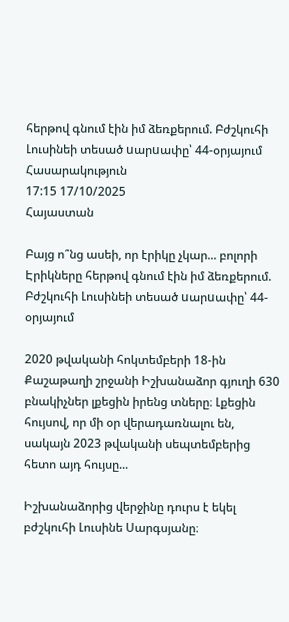հերթով գնում էին իմ ձեռքերում. Բժշկուհի Լուսինեի տեսած uարuափը՝ 44-օրյայում
Հասարակություն
17:15 17/10/2025
Հայաստան

Բայց ո՞նց ասեի, որ էրիկը չկար... բոլորի Էրիկները հերթով գնում էին իմ ձեռքերում. Բժշկուհի Լուսինեի տեսած uարuափը՝ 44-օրյայում

2020 թվականի հոկտեմբերի 18-ին Քաշաթաղի շրջանի Իշխանաձոր գյուղի 630 բնակիչներ լքեցին իրենց տները։ Լքեցին հույսով, որ մի օր վերադառնալու են, սակայն 2023 թվականի սեպտեմբերից հետո այդ հույսը...

Իշխանաձորից վերջինը դուրս է եկել բժշկուհի Լուսինե Սարգսյանը։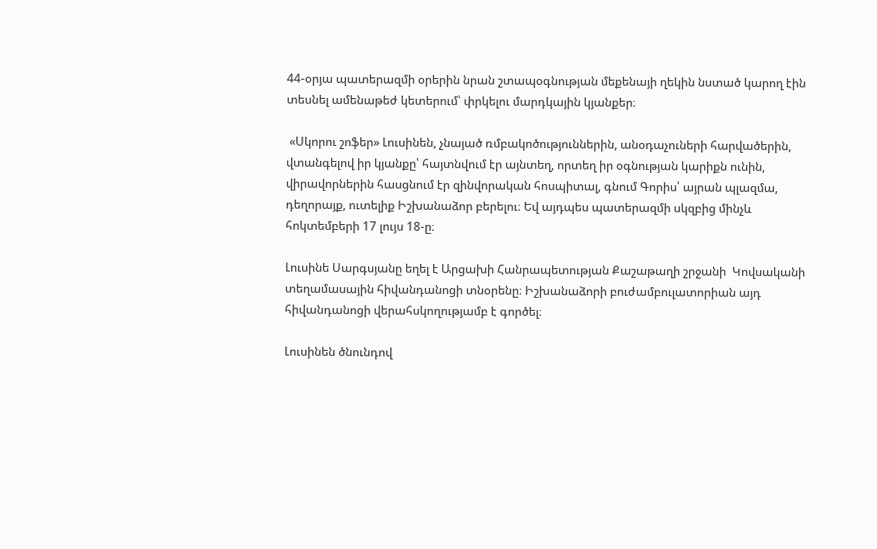44-օրյա պատերազմի օրերին նրան շտապօգնության մեքենայի ղեկին նստած կարող էին տեսնել ամենաթեժ կետերում՝ փրկելու մարդկային կյանքեր։

 «Սկորու շոֆեր» Լուսինեն, չնայած ռմբակոծություններին, անօդաչուների հարվածերին, վտանգելով իր կյանքը՝ հայտնվում էր այնտեղ, որտեղ իր օգնության կարիքն ունին, վիրավորներին հասցնում էր զինվորական հոսպիտալ, գնում Գորիս՝ այրան պլազմա, դեղորայք, ուտելիք Իշխանաձոր բերելու։ Եվ այդպես պատերազմի սկզբից մինչև հոկտեմբերի 17 լույս 18-ը։

Լուսինե Սարգսյանը եղել է Արցախի Հանրապետության Քաշաթաղի շրջանի  Կովսականի տեղամասային հիվանդանոցի տնօրենը։ Իշխանաձորի բուժամբուլատորիան այդ հիվանդանոցի վերահսկողությամբ է գործել։

Լուսինեն ծնունդով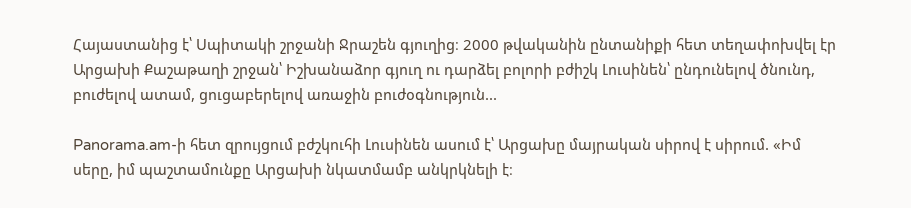Հայաստանից է՝ Սպիտակի շրջանի Ջրաշեն գյուղից։ 2000 թվականին ընտանիքի հետ տեղափոխվել էր Արցախի Քաշաթաղի շրջան՝ Իշխանաձոր գյուղ ու դարձել բոլորի բժիշկ Լուսինեն՝ ընդունելով ծնունդ, բուժելով ատամ, ցուցաբերելով առաջին բուժօգնություն...

Panorama.am-ի հետ զրույցում բժշկուհի Լուսինեն ասում է՝ Արցախը մայրական սիրով է սիրում. «Իմ սերը, իմ պաշտամունքը Արցախի նկատմամբ անկրկնելի է։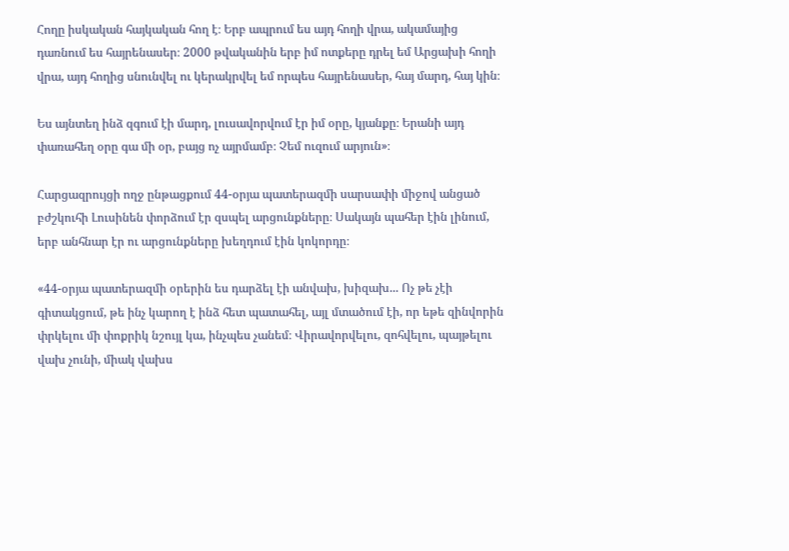Հողը իսկական հայկական հող է։ Երբ ապրում ես այդ հողի վրա, ակամայից դառնում ես հայրենասեր։ 2000 թվականին երբ իմ ոտքերը դրել եմ Արցախի հողի վրա, այդ հողից սնունվել ու կերակրվել եմ որպես հայրենասեր, հայ մարդ, հայ կին։

Ես այնտեղ ինձ զգում էի մարդ, լուսավորվում էր իմ օրը, կյանքը։ Երանի այդ փառահեղ օրը գա մի օր, բայց ոչ այրմամբ։ Չեմ ուզում արյուն»։

Հարցազրույցի ողջ ընթացքում 44-օրյա պատերազմի սարսափի միջով անցած բժշկուհի Լուսինեն փորձում էր զսպել արցունքները։ Սակայն պահեր էին լինում, երբ անհնար էր ու արցունքները խեղդում էին կոկորդը։

«44-օրյա պատերազմի օրերին ես դարձել էի անվախ, խիզախ... Ոչ թե չէի գիտակցում, թե ինչ կարող է ինձ հետ պատահել, այլ մտածում էի, որ եթե զինվորին փրկելու մի փոքրիկ նշույլ կա, ինչպես չանեմ։ Վիրավորվելու, զոհվելու, պայթելու վախ չունի, միակ վախս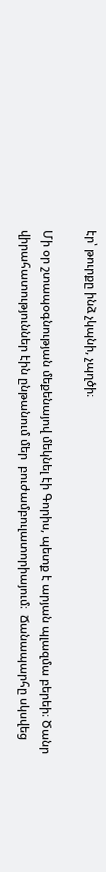էր՝ թուրքը ինձ չկպնի, չպղծի։

Մի օր շտապօգնության մեքենայով մեկնել էի Գորիս, պետք է արյան պլազմա բերեի։ Ծանր վիրահատություններ էին ընթանում մեր  բուժամբուլատորիայում։  Ճանապարհը սկսվեց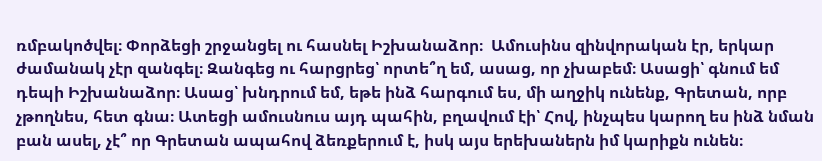ռմբակոծվել։ Փորձեցի շրջանցել ու հասնել Իշխանաձոր։  Ամուսինս զինվորական էր, երկար ժամանակ չէր զանգել։ Զանգեց ու հարցրեց՝ որտե՞ղ եմ, ասաց, որ չխաբեմ։ Ասացի՝ գնում եմ դեպի Իշխանաձոր։ Ասաց՝ խնդրում եմ, եթե ինձ հարգում ես, մի աղջիկ ունենք, Գրետան, որբ չթողնես, հետ գնա։ Ատեցի ամուսնուս այդ պահին, բղավում էի՝ Հով, ինչպես կարող ես ինձ նման բան ասել, չէ՞ որ Գրետան ապահով ձեռքերում է, իսկ այս երեխաներն իմ կարիքն ունեն։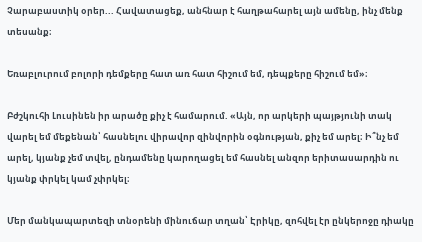Չարաբաստիկ օրեր... Հավատացեք, անհնար է հաղթահարել այն ամենը, ինչ մենք տեսանք։

Եռաբլուրում բոլորի դեմքերը հատ առ հատ հիշում եմ, դեպքերը հիշում եմ»։

Բժշկուհի Լուսինեն իր արածը քիչ է համարում. «Այն, որ արկերի պայթյունի տակ վարել եմ մեքենան՝ հասնելու վիրավոր զինվորին օգնության, քիչ եմ արել։ Ի՞նչ եմ արել, կյանք չեմ տվել, ընդամենը կարողացել եմ հասնել անզոր երիտասարդին ու կյանք փրկել կամ չփրկել։

Մեր մանկապարտեզի տնօրենի մինուճար տղան՝ Էրիկը, զոհվել էր ընկերոջը դիակը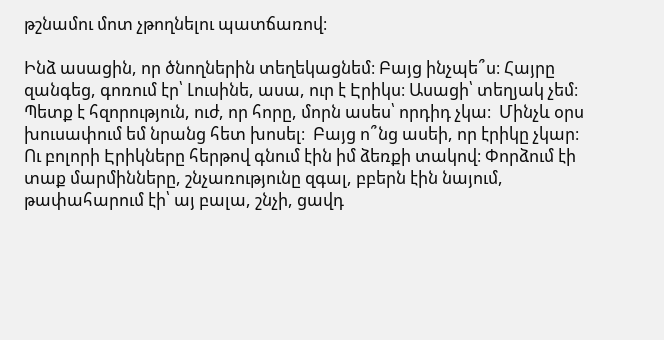թշնամու մոտ չթողնելու պատճառով։

Ինձ ասացին, որ ծնողներին տեղեկացնեմ։ Բայց ինչպե՞ս։ Հայրը զանգեց, գոռում էր՝ Լուսինե, ասա, ուր է Էրիկս։ Ասացի՝ տեղյակ չեմ։ Պետք է հզորություն, ուժ, որ հորը, մորն ասես՝ որդիդ չկա։  Մինչև օրս խուսափում եմ նրանց հետ խոսել։  Բայց ո՞նց ասեի, որ էրիկը չկար։  Ու բոլորի Էրիկները հերթով գնում էին իմ ձեռքի տակով։ Փորձում էի տաք մարմինները, շնչառությունը զգալ, բբերն էին նայում, թափահարում էի՝ այ բալա, շնչի, ցավդ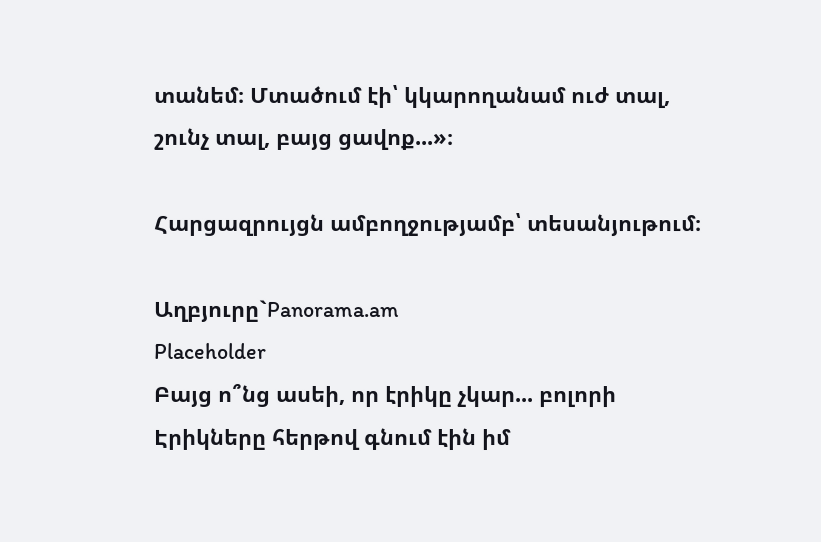տանեմ։ Մտածում էի՝ կկարողանամ ուժ տալ, շունչ տալ, բայց ցավոք...»։

Հարցազրույցն ամբողջությամբ՝ տեսանյութում։

Աղբյուրը`Panorama.am
Placeholder
Բայց ո՞նց ասեի, որ էրիկը չկար... բոլորի Էրիկները հերթով գնում էին իմ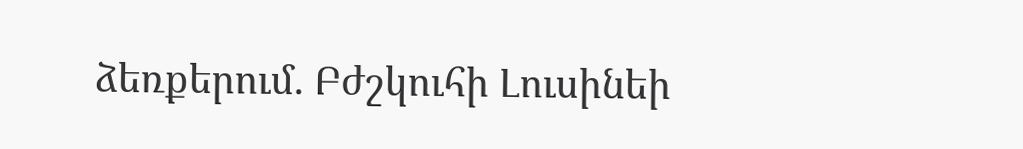ձեռքերում. Բժշկուհի Լուսինեի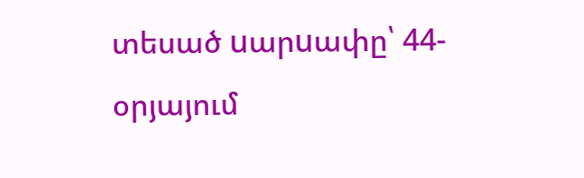տեսած uարuափը՝ 44-օրյայում